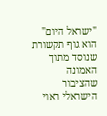"ישראל היום" הוא גוף תקשורת שנוסד מתוך האמונה שהציבור הישראלי ראוי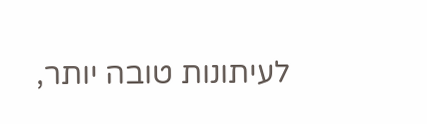לעיתונות טובה יותר,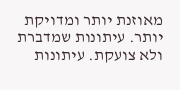מאוזנת יותר ומדויקת יותר. עיתונות שמדברת ולא צועקת. עיתונות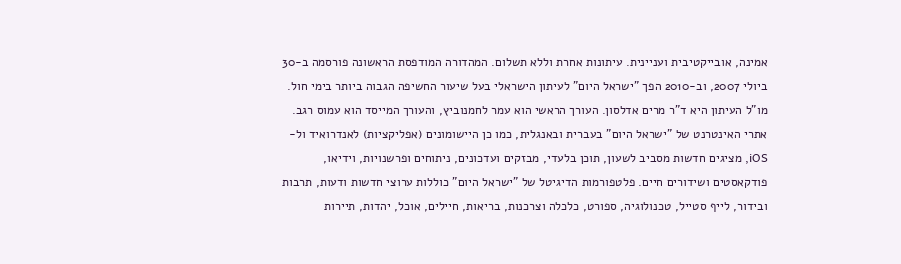אמינה, אובייקטיבית ועניינית. עיתונות אחרת וללא תשלום. המהדורה המודפסת הראשונה פורסמה ב-30 ביולי 2007, וב-2010 הפך "ישראל היום" לעיתון הישראלי בעל שיעור החשיפה הגבוה ביותר בימי חול. מו"ל העיתון היא ד"ר מרים אדלסון. העורך הראשי הוא עמר לחמנוביץ, והעורך המייסד הוא עמוס רגב. אתרי האינטרנט של "ישראל היום" בעברית ובאנגלית, כמו כן היישומונים (אפליקציות) לאנדרואיד ול-iOS, מציגים חדשות מסביב לשעון, תוכן בלעדי, מבזקים ועדכונים, ניתוחים ופרשנויות, וידיאו, פודקאסטים ושידורים חיים. פלטפורמות הדיגיטל של "ישראל היום" כוללות ערוצי חדשות ודעות, תרבות ובידור, לייף סטייל, טכנולוגיה, ספורט, כלכלה וצרכנות, בריאות, חיילים, אוכל, יהדות, תיירות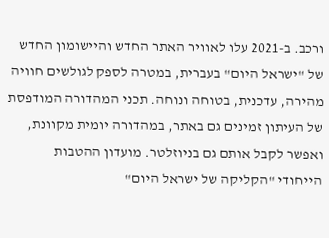ורכב. ב-2021 עלו לאוויר האתר החדש והיישומון החדש של "ישראל היום" בעברית, במטרה לספק לגולשים חוויה מהירה, עדכנית, בטוחה ונוחה. תכני המהדורה המודפסת של העיתון זמינים גם באתר, במהדורה יומית מקוונת, ואפשר לקבל אותם גם בניוזלטר. מועדון ההטבות הייחודי "הקליקה של ישראל היום"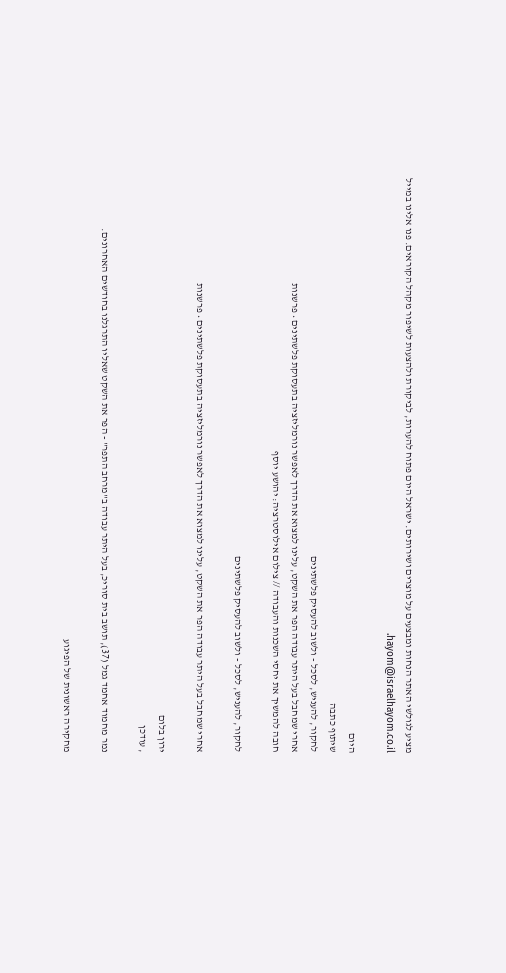מציע לגולשי האתר הנחות ומבצעים על מוצרים ושירותים. ישראל היום פתוח להערות, לביקורת ולהצעות לשיפור מקהל הקוראים. פנו אלינו במייל hayom@israelhayom.co.il.

היום
שיתוף כתבה
לחקור, להעניש, לסכל - ולשוב להעסיק פלשתינים
אחרי שמחבל בעל היתר עבודה הפר את השקט, עלינו למצוא את הדרך לאפשר נורמליזציה בתעסוקת פלשתינים • פרשנות
חובה להמשיך את יחסי השכנות והעבודה // צילום אילוסטרציה: יהושע יוסף

לחקור, להעניש, לסכל - ולשוב להעסיק פלשתינים

אחרי שמחבל בעל היתר עבודה הפר את השקט, עלינו למצוא את הדרך לאפשר נורמליזציה בתעסוקת פלשתינים • פרשנות

ירון בלום
, עודכן

נמר מחמוד אחמד גמל (37), תושב בית סוריכ, בעל היתר עבודה ב"מרחב התפר" - הפר את השקט שאליו התרגלנו בחודשים האחרונים.

מחקירה ראשונית של הפיגוע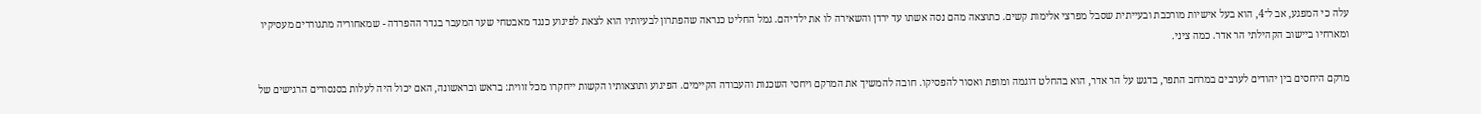עלה כי המפגע, אב ל־4, הוא בעל אישיות מורכבת ובעייתית שסבל מפרצי אלימות קשים. כתוצאה מהם נסה אשתו עד ירדן והשאירה לו את ילדיהם. גמל החליט כנראה שהפתרון לבעיותיו הוא לצאת לפיגוע כנגד מאבטחי שער המעבר בגדר ההפרדה - שמאחוריה מתגוררים מעסיקיו ומארחיו ביישוב הקהילתי הר אדר. כמה ציני.

מרקם היחסים בין יהודים לערבים במרחב התפר, בדגש על הר אדר, הוא בהחלט דוגמה ומופת ואסור להפסיקו. חובה להמשיך את המרקם ויחסי השכנות והעבודה הקיימים. הפיגוע ותוצאותיו הקשות ייחקרו מכל זווית: בראש ובראשונה, האם יכול היה לעלות בסנסורים הרגישים של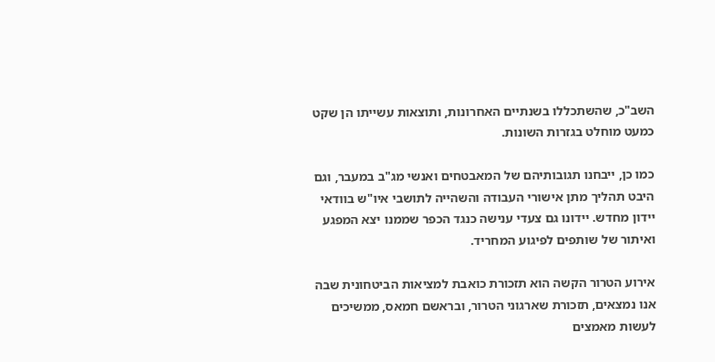השב"כ, שהשתכללו בשנתיים האחרונות, ותוצאות עשייתו הן שקט כמעט מוחלט בגזרות השונות.

כמו כן, ייבחנו תגובותיהם של המאבטחים ואנשי מג"ב במעבר, וגם היבט תהליך מתן אישורי העבודה והשהייה לתושבי איו"ש בוודאי יידון מחדש. יידונו גם צעדי ענישה כנגד הכפר שממנו יצא המפגע ואיתור של שותפים לפיגוע המחריד.

אירוע הטרור הקשה הוא תזכורת כואבת למציאות הביטחונית שבה אנו נמצאים, תזכורת שארגוני הטרור, ובראשם חמאס, ממשיכים לעשות מאמצים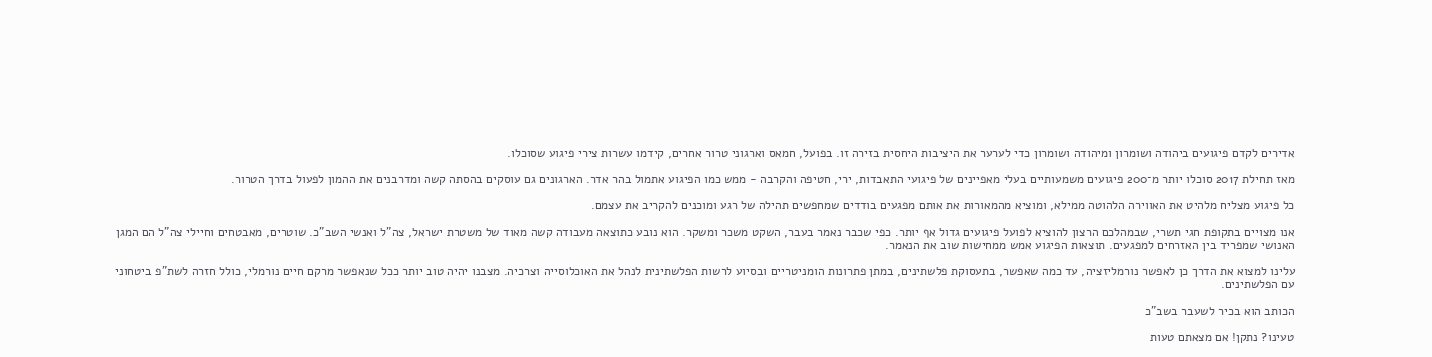אדירים לקדם פיגועים ביהודה ושומרון ומיהודה ושומרון כדי לערער את היציבות היחסית בזירה זו. בפועל, חמאס וארגוני טרור אחרים, קידמו עשרות צירי פיגוע שסוכלו.

מאז תחילת 2017 סוכלו יותר מ־200 פיגועים משמעותיים בעלי מאפיינים של פיגועי התאבדות, ירי, חטיפה והקרבה - ממש כמו הפיגוע אתמול בהר אדר. הארגונים גם עוסקים בהסתה קשה ומדרבנים את ההמון לפעול בדרך הטרור.

כל פיגוע מצליח מלהיט את האווירה הלהוטה ממילא, ומוציא מהמאורות את אותם מפגעים בודדים שמחפשים תהילה של רגע ומוכנים להקריב את עצמם.

אנו מצויים בתקופת חגי תשרי, שבמהלכם הרצון להוציא לפועל פיגועים גדול אף יותר. כפי שכבר נאמר בעבר, השקט משכר ומשקר. הוא נובע כתוצאה מעבודה קשה מאוד של משטרת ישראל, צה"ל ואנשי השב"כ. שוטרים, מאבטחים וחיילי צה"ל הם המגן האנושי שמפריד בין האזרחים למפגעים. תוצאות הפיגוע אמש ממחישות שוב את הנאמר.

עלינו למצוא את הדרך כן לאפשר נורמליזציה, עד כמה שאפשר, בתעסוקת פלשתינים, במתן פתרונות הומניטריים ובסיוע לרשות הפלשתינית לנהל את האוכלוסייה וצרכיה. מצבנו יהיה טוב יותר ככל שנאפשר מרקם חיים נורמלי, כולל חזרה לשת"פ ביטחוני עם הפלשתינים.

הכותב הוא בכיר לשעבר בשב"כ

טעינו? נתקן! אם מצאתם טעות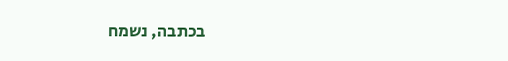בכתבה, נשמח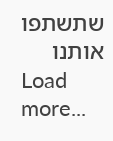שתשתפו אותנו
Load more...